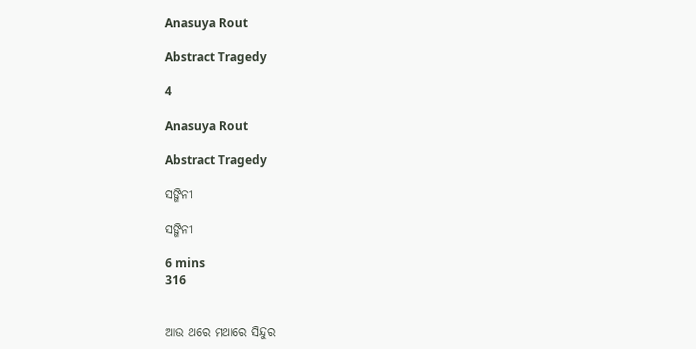Anasuya Rout

Abstract Tragedy

4

Anasuya Rout

Abstract Tragedy

ସଙ୍ଗିନୀ

ସଙ୍ଗିନୀ

6 mins
316


ଆଉ ଥରେ ମଥାରେ ସିନ୍ଦୁର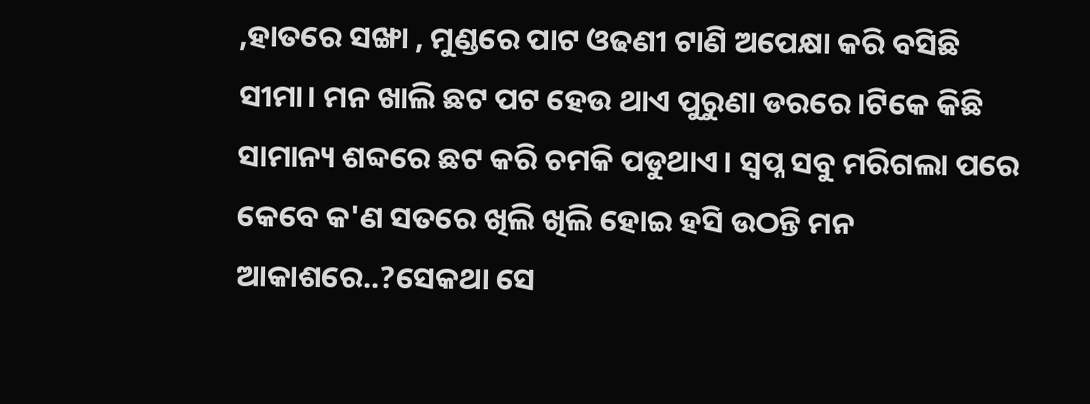,ହାତରେ ସଙ୍ଖା , ମୁଣ୍ଡରେ ପାଟ ଓଢଣୀ ଟାଣି ଅପେକ୍ଷା କରି ବସିଛି ସୀମା। ମନ ଖାଲି ଛଟ ପଟ ହେଉ ଥାଏ ପୁରୁଣା ଡରରେ।ଟିକେ କିଛି ସାମାନ୍ୟ ଶବ୍ଦରେ ଛଟ କରି ଚମକି ପଡୁଥାଏ। ସ୍ବପ୍ନ ସବୁ ମରିଗଲା ପରେ କେବେ କ'ଣ ସତରେ ଖିଲି ଖିଲି ହୋଇ ହସି ଉଠନ୍ତି ମନ ଆକାଶରେ..?ସେକଥା ସେ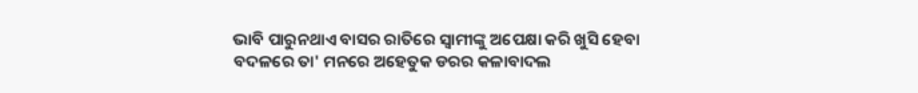ଭାବି ପାରୁନଥାଏ ବାସର ରାତିରେ ସ୍ବାମୀଙ୍କୁ ଅପେକ୍ଷା କରି ଖୁସି ହେବା ବଦଳରେ ତା' ମନରେ ଅହେତୁକ ଡରର କଳାବାଦଲ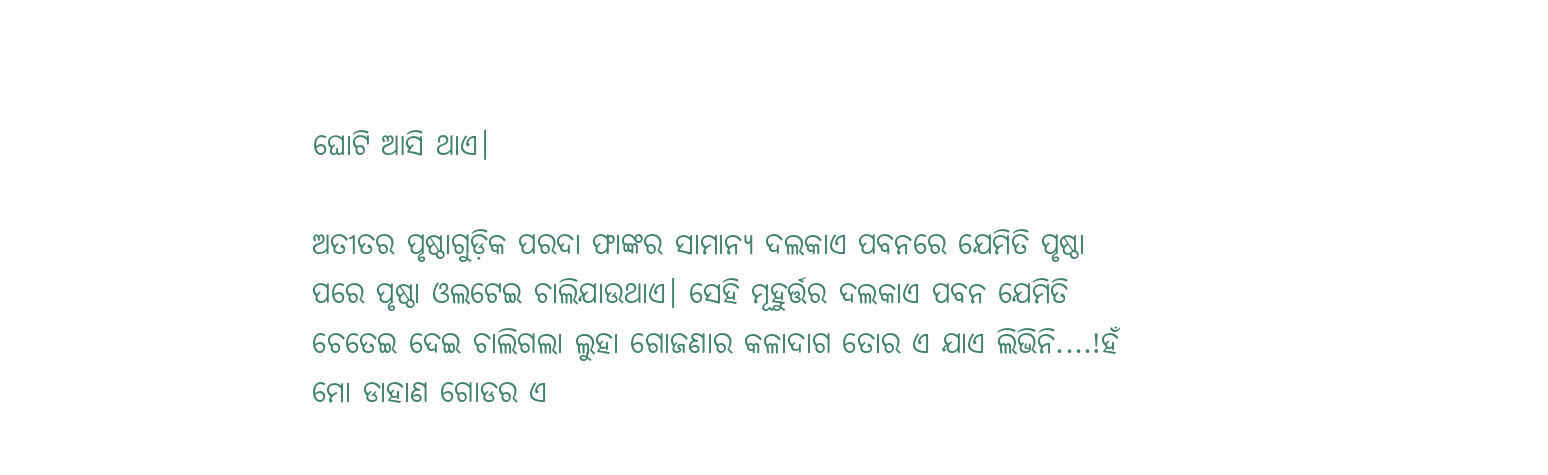ଘୋଟି ଆସି ଥାଏ।

ଅତୀତର ପୃଷ୍ଠାଗୁଡ଼ିକ ପରଦା ଫାଙ୍କର ସାମାନ୍ୟ ଦଲକାଏ ପବନରେ ଯେମିତି ପୃଷ୍ଠା ପରେ ପୃଷ୍ଠା ଓଲଟେଇ ଚାଲିଯାଉଥାଏ। ସେହି ମୂହୁର୍ତ୍ତର ଦଲକାଏ ପବନ ଯେମିତି ଚେତେଇ ଦେଇ ଚାଲିଗଲା ଲୁହା ଗୋଜଣାର କଳାଦାଗ ତୋର ଏ ଯାଏ ଲିଭିନି....!ହଁ ମୋ ଡାହାଣ ଗୋଡର ଏ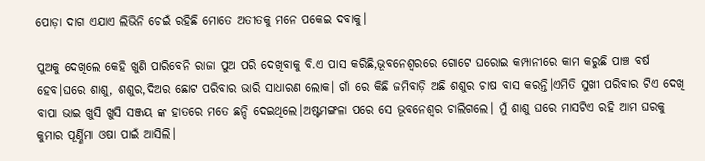ପୋଡ଼ା ଦାଗ ଏଯାଏ ଲିଭିନି ଚେଇଁ ରହିଛି ମୋତେ ଅତୀତକୁ ମନେ ପକେଇ ଦବାକୁ।

ପୁଅକୁ ଦେଖିଲେ କେହି ଖୁଣି ପାରିବେନି ରାଜା ପୁଅ ପରି ଦେଖିବାକୁ ବି.ଏ ପାସ କରିଛି,ଭୂବନେଶ୍ବରରେ ଗୋଟେ ଘରୋଇ କମ୍ପାନୀରେ କାମ କରୁଛି ପାଞ୍ଚ ବର୍ଷ ହେବ।ଘରେ ଶାଶୁ, ଶଶୁର,ଦିଅର ଛୋଟ ପରିବାର ଭାରି ସାଧାରଣ ଲୋକ। ଗାଁ ରେ କିଛି ଜମିବାଡ଼ି ଅଛି ଶଶୁର ଚାଷ ବାସ କରନ୍ତି।ଏମିତି ସୁଖୀ ପରିବାର ଟିଏ ଦେଖି ବାପା ଭାଇ ଖୁସି ଖୁସି ସଞ୍ଜୟ ଙ୍କ ହାତରେ ମତେ ଛନ୍ଦି ଦେଇଥିଲେ।ଅଷ୍ଟମଙ୍ଗଳା ପରେ ସେ ଭୂବନେଶ୍ବର ଚାଲିଗଲେ। ମୁଁ ଶାଶୁ ଘରେ ମାସଟିଏ ରହି ଆମ ଘରକୁ କୁମାର ପୂର୍ଣ୍ଣିମା ଓଷା ପାଇଁ ଆସିଲି।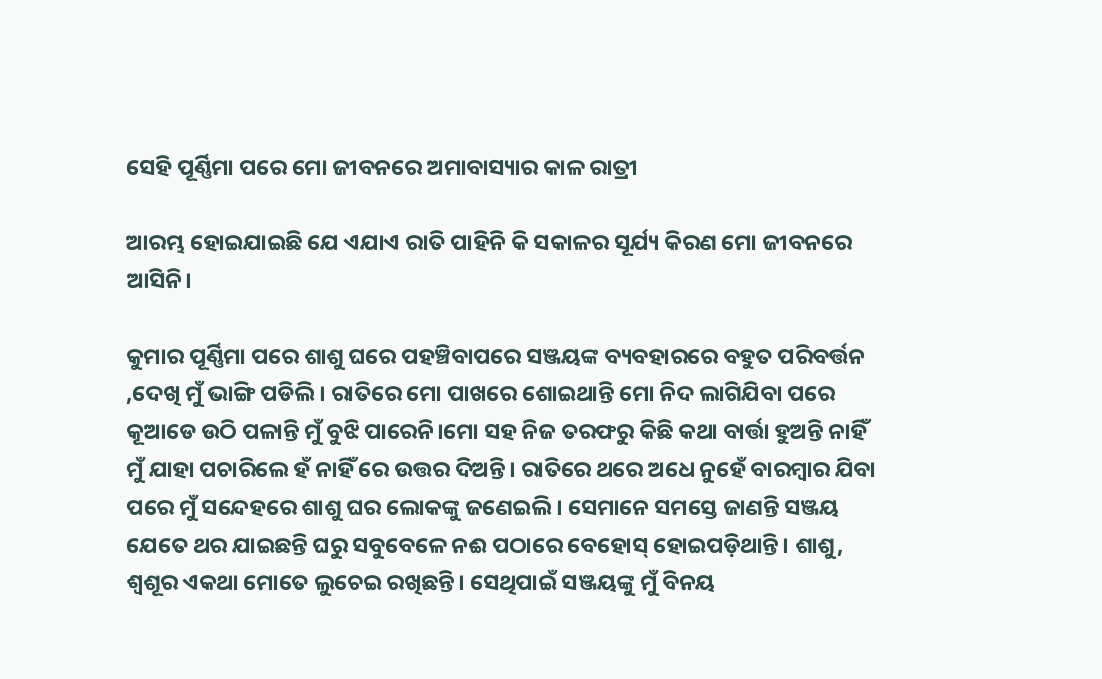ସେହି ପୂର୍ଣ୍ଣିମା ପରେ ମୋ ଜୀବନରେ ଅମାବାସ୍ୟାର କାଳ ରାତ୍ରୀ

ଆରମ୍ଭ ହୋଇଯାଇଛି ଯେ ଏଯାଏ ରାତି ପାହିନି କି ସକାଳର ସୂର୍ଯ୍ୟ କିରଣ ମୋ ଜୀବନରେ ଆସିନି।

କୁମାର ପୂର୍ଣ୍ଣିମା ପରେ ଶାଶୁ ଘରେ ପହଞ୍ଚିବାପରେ ସଞ୍ଜୟଙ୍କ ବ୍ୟବହାରରେ ବହୁତ ପରିବର୍ତ୍ତନ ,ଦେଖି ମୁଁ ଭାଙ୍ଗି ପଡିଲି। ରାତିରେ ମୋ ପାଖରେ ଶୋଇଥାନ୍ତି ମୋ ନିଦ ଲାଗିଯିବା ପରେ କୂଆଡେ ଉଠି ପଳାନ୍ତି ମୁଁ ବୁଝି ପାରେନି।ମୋ ସହ ନିଜ ତରଫରୁ କିଛି କଥା ବାର୍ତ୍ତା ହୁଅନ୍ତି ନାହିଁ ମୁଁ ଯାହା ପଚାରିଲେ ହଁ ନାହିଁ ରେ ଉତ୍ତର ଦିଅନ୍ତି। ରାତିରେ ଥରେ ଅଧେ ନୁହେଁ ବାରମ୍ବାର ଯିବା ପରେ ମୁଁ ସନ୍ଦେହରେ ଶାଶୁ ଘର ଲୋକଙ୍କୁ ଜଣେଇଲି। ସେମାନେ ସମସ୍ତେ ଜାଣନ୍ତି ସଞ୍ଜୟ ଯେତେ ଥର ଯାଇଛନ୍ତି ଘରୁ ସବୁବେଳେ ନଈ ପଠାରେ ବେହୋସ୍ ହୋଇପଡ଼ିଥାନ୍ତି। ଶାଶୁ, ଶ୍ବଶୂର ଏକଥା ମୋତେ ଲୁଚେଇ ରଖିଛନ୍ତି। ସେଥିପାଇଁ ସଞ୍ଜୟଙ୍କୁ ମୁଁ ବିନୟ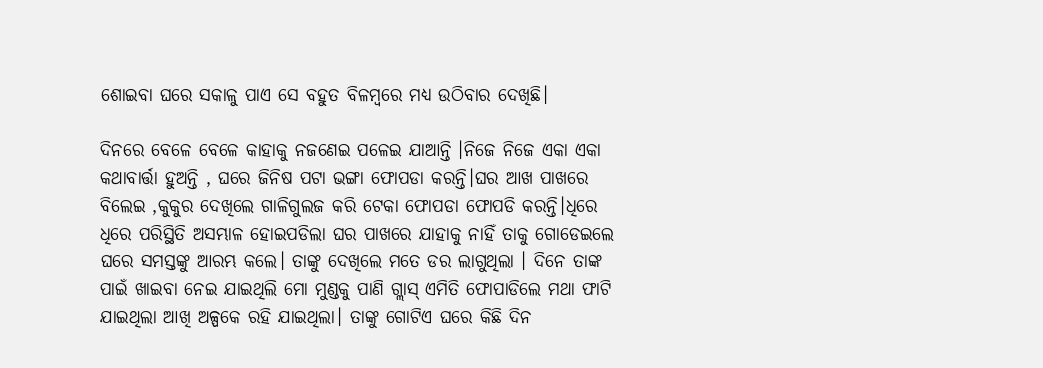ଶୋଇବା ଘରେ ସକାଳୁ ପାଏ ସେ ବହୁତ ବିଳମ୍ବରେ ମଧ୍ୟ ଉଠିବାର ଦେଖିଛି।

ଦିନରେ ବେଳେ ବେଳେ କାହାକୁ ନଜଣେଇ ପଳେଇ ଯାଆନ୍ତି ।ନିଜେ ନିଜେ ଏକା ଏକା କଥାବାର୍ତ୍ତା ହୁଅନ୍ତି , ଘରେ ଜିନିଷ ପଟା ଭଙ୍ଗା ଫୋପଡା କରନ୍ତି।ଘର ଆଖ ପାଖରେ ବିଲେଇ ,କୁକୁର ଦେଖିଲେ ଗାଳିଗୁଲଜ କରି ଟେକା ଫୋପଡା ଫୋପଡି କରନ୍ତି।ଧିରେ ଧିରେ ପରିସ୍ଥିତି ଅସମ୍ଭାଳ ହୋଇପଡିଲା ଘର ପାଖରେ ଯାହାକୁ ନାହିଁ ତାକୁ ଗୋଡେଇଲେ ଘରେ ସମସ୍ତଙ୍କୁ ଆରମ୍ଭ କଲେ। ତାଙ୍କୁ ଦେଖିଲେ ମତେ ଡର ଲାଗୁଥିଲା । ଦିନେ ତାଙ୍କ ପାଇଁ ଖାଇବା ନେଇ ଯାଇଥିଲି ମୋ ମୁଣ୍ଡକୁ ପାଣି ଗ୍ଲାସ୍ ଏମିତି ଫୋପାଡିଲେ ମଥା ଫାଟି ଯାଇଥିଲା ଆଖି ଅଳ୍ପକେ ରହି ଯାଇଥିଲା। ତାଙ୍କୁ ଗୋଟିଏ ଘରେ କିଛି ଦିନ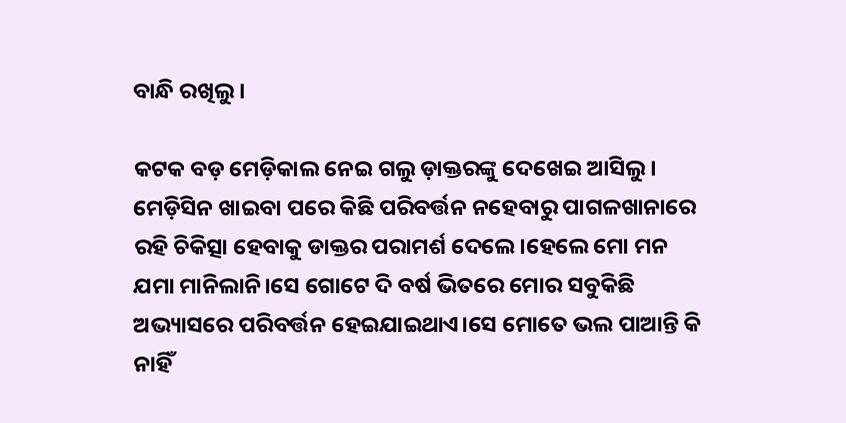ବାନ୍ଧି ରଖିଲୁ।

କଟକ ବଡ଼ ମେଡ଼ିକାଲ ନେଇ ଗଲୁ ଡ଼ାକ୍ତରଙ୍କୁ ଦେଖେଇ ‌ଆସିଲୁ। ମେଡ଼ିସିନ ଖାଇବା ପରେ କିଛି ପରିବର୍ତ୍ତନ ନହେବାରୁ ପାଗଳଖାନାରେ ରହି ଚିକିତ୍ସା ହେବାକୁ ଡାକ୍ତର ପରାମର୍ଶ ଦେଲେ।ହେଲେ ମୋ ମନ ଯମା ମାନିଲାନି।ସେ ଗୋଟେ ଦି ବର୍ଷ ଭିତରେ ମୋର ସବୁକିଛି ଅଭ୍ୟାସରେ ପରିବର୍ତ୍ତନ ହେଇଯାଇଥାଏ।ସେ ମୋତେ ଭଲ ପାଆନ୍ତି କି ନାହିଁ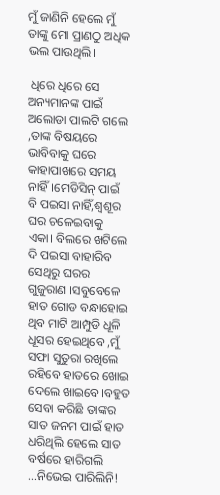ମୁଁ ଜାଣିନି ହେଲେ ମୁଁ ତାଙ୍କୁ ମୋ ପ୍ରାଣଠୁ ଅଧିକ ଭଲ ପାଉଥିଲି।

 ଧିରେ ଧିରେ ସେ ଅନ୍ୟମାନଙ୍କ ପାଇଁ ଅଲୋଡା ପାଲଟି ଗଲେ ,ତାଙ୍କ ବିଷୟରେ ଭାବିବାକୁ ଘରେ କାହାପାଖରେ ସମୟ ନାହିଁ।ମେଡିସିନ୍ ପାଇଁ ବି ପଇସା ନାହିଁ,ଶ୍ବଶୂର ଘର ଚଳେଇବାକୁ ଏକା। ବିଲରେ ଖଟିଲେ ଦି ପଇସା ବାହାରିବ ସେଥିରୁ ଘରର ଗୁଜୁରାଣ ।ସବୁବେଳେ ହାତ ଗୋଡ ବନ୍ଧାହୋଇ ଥିବ ମାଟି ଆମ୍ପୁଡି ଧୂଳି ଧୂସର ହେଇଥିବେ ,ମୁଁ ସଫା ସୁତୁରା ରଖିଲେ ରହିବେ ହାତରେ ଖୋଇ ଦେଲେ ଖାଇବେ।ବହୁତ ସେବା କରିଛି ତାଙ୍କର ସାତ ଜନମ ପାଇଁ ହାତ ଧରିଥିଲି ହେଲେ ସାତ ବର୍ଷରେ ହାରିଗଲି ...ନିଭେଇ ପାରିଲିନି!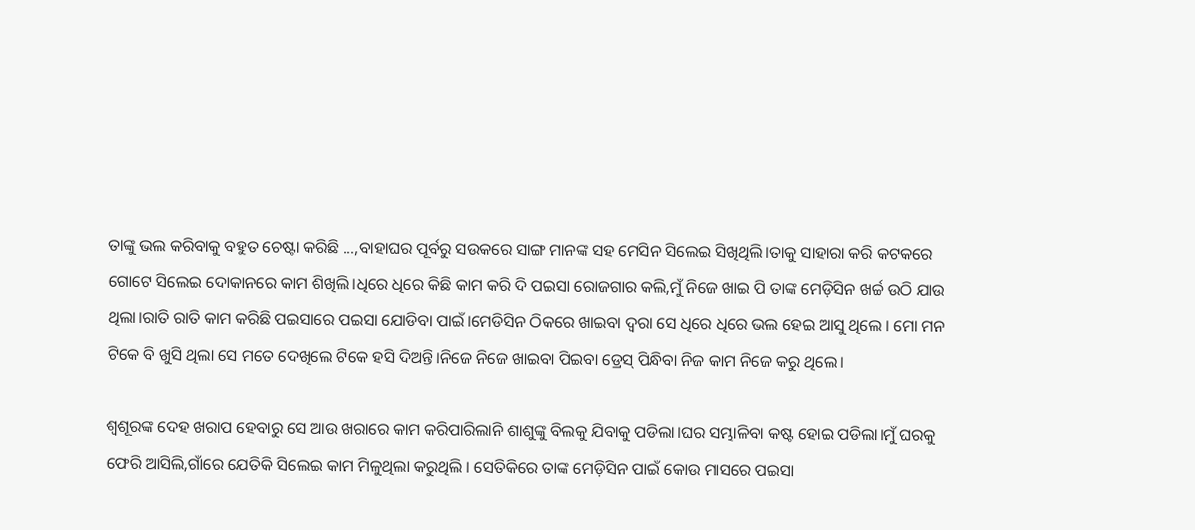ତାଙ୍କୁ ଭଲ କରିବାକୁ ବହୁତ ଚେଷ୍ଟା କରିଛି ...,ବାହାଘର ପୂର୍ବରୁ ସଉକରେ ସାଙ୍ଗ ମାନଙ୍କ ସହ ମେସିନ ସିଲେଇ ସିଖିଥିଲି।ତାକୁ ସାହାରା କରି କଟକରେ ଗୋଟେ ସିଲେଇ ଦୋକାନରେ କାମ ଶିଖିଲି।ଧିରେ ଧିରେ କିଛି କାମ କରି ଦି ପଇସା ରୋଜଗାର କଲି,ମୁଁ ନିଜେ ଖାଇ ପି ତାଙ୍କ ମେଡ଼ିସିନ ଖର୍ଚ୍ଚ ଉଠି ଯାଉ ଥିଲା।ରାତି ରାତି କାମ କରିଛି ପଇସାରେ ପଇସା ଯୋଡିବା ପାଇଁ।ମେଡିସିନ ଠିକରେ ଖାଇବା ଦ୍ବରା ସେ ଧିରେ ଧିରେ ଭଲ ହେଇ ଆସୁ ଥିଲେ । ମୋ ମନ ଟିକେ ବି ଖୁସି ଥିଲା ସେ ମତେ ଦେଖିଲେ ଟିକେ ହସି ଦିଅନ୍ତି।ନିଜେ ନିଜେ ଖାଇବା ପିଇବା ଡ୍ରେସ୍ ପିନ୍ଧିବା ନିଜ କାମ ନିଜେ କରୁ ଥିଲେ।

ଶ୍ବଶୂରଙ୍କ ଦେହ ଖରାପ ହେବାରୁ ସେ ଆଉ ଖରାରେ କାମ କରିପାରିଲାନି ଶାଶୁଙ୍କୁ ବିଲକୁ ଯିବାକୁ ପଡିଲା।ଘର ସମ୍ଭାଳିବା କଷ୍ଟ ହୋଇ ପଡିଲା।ମୁଁ ଘରକୁ ଫେରି ଆସିଲି,ଗାଁରେ ଯେତିକି ସିଲେଇ କାମ ମିଳୁଥିଲା କରୁଥିଲି । ସେତିକିରେ ତାଙ୍କ ମେଡ଼ିସିନ ପାଇଁ କୋଉ ମାସରେ ପଇସା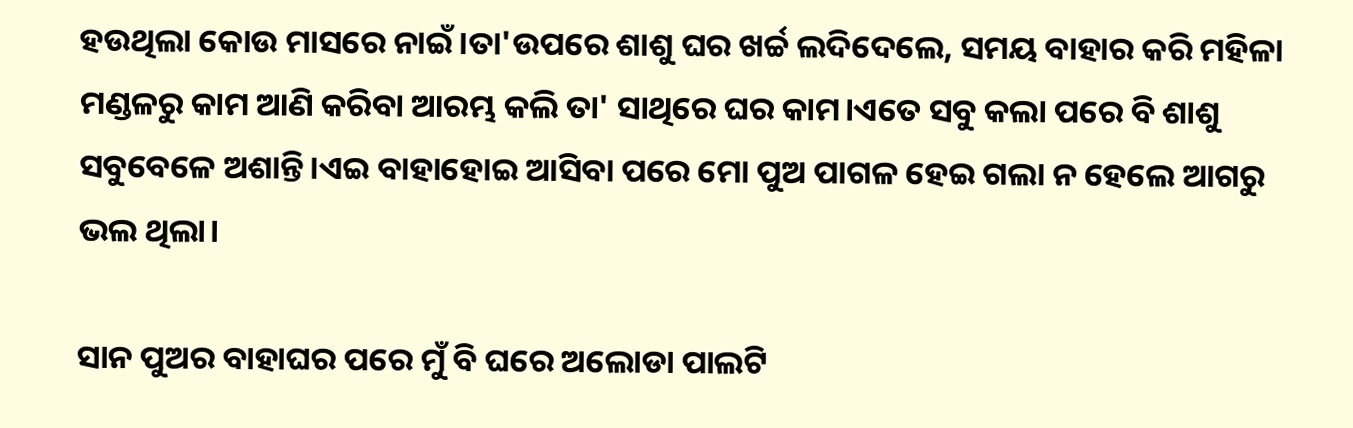ହଉଥିଲା କୋଉ ମାସରେ ନାଇଁ।ତା'ଉପରେ ଶାଶୁ ଘର ଖର୍ଚ୍ଚ ଲଦିଦେଲେ, ସମୟ ବାହାର କରି ମହିଳା ମଣ୍ଡଳରୁ କାମ ଆଣି କରିବା ଆରମ୍ଭ କଲି ତା' ସାଥିରେ ଘର କାମ।ଏତେ ସବୁ କଲା ପରେ ବି ଶାଶୁ ସବୁବେଳେ ଅଶାନ୍ତି।ଏଇ ବାହାହୋଇ ଆସିବା ପରେ ମୋ ପୁଅ ପାଗଳ ହେଇ ଗଲା ନ ହେଲେ ଆଗରୁ ଭଲ ଥିଲା।

ସାନ ପୁଅର ବାହାଘର ପରେ ମୁଁ ବି ଘରେ ଅଲୋଡା ପାଲଟି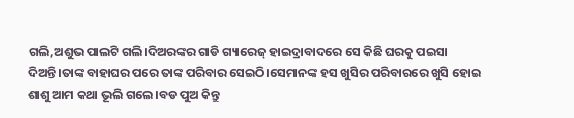ଗଲି,ଅଶୁଭ ପାଲଟି ଗଲି।ଦିଅରଙ୍କର ଗାଡି ଗ୍ୟାରେଜ୍ ହାଇଦ୍ରାବାଦରେ ସେ କିଛି ଘରକୁ ପଇସା ଦିଅନ୍ତି।ତାଙ୍କ ବାହାଘର ପରେ ତାଙ୍କ ପରିବାର ସେଇଠି।ସେମାନଙ୍କ ହସ ଖୁସିର ପରିବାରରେ ଖୁସି ହୋଇ ଶାଶୁ ଆମ କଥା ଭୂଲି ଗଲେ।ବଡ ପୁଅ କିନ୍ତୁ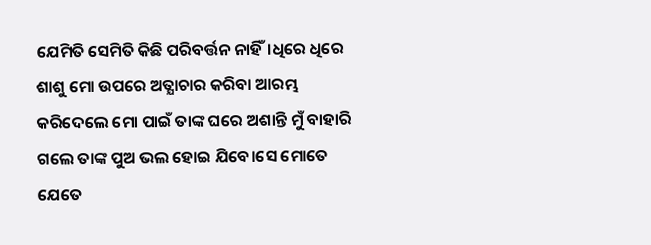ଯେମିତି ସେମିତି କିଛି ପରିବର୍ତ୍ତନ ନାହିଁ।ଧିରେ ଧିରେ ଶାଶୁ ମୋ ଉପରେ ଅତ୍ଯାଚାର କରିବା ଆରମ୍ଭ କରିଦେଲେ ମୋ ପାଇଁ ତାଙ୍କ ଘରେ ଅଶାନ୍ତି ମୁଁ ବାହାରି ଗଲେ ତାଙ୍କ ପୁଅ ଭଲ ହୋଇ ଯିବେ।ସେ ମୋତେ ଯେତେ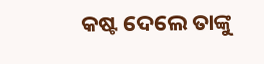କଷ୍ଟ ଦେଲେ ତାଙ୍କୁ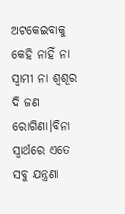ଅଟକେଇବାକୁ କେହି ନାହିଁ ନା ସ୍ବାମୀ ନା ଶ୍ବଶୂର ଦି ଜଣ ରୋଗିଣା।ବିନା ସ୍ବାର୍ଥରେ ଏତେ ସବୁ ଯନ୍ତ୍ରଣା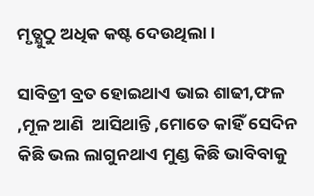ମୃତ୍ଯୁଠୁ ଅଧିକ କଷ୍ଟ ଦେଉଥିଲା।

ସାବିତ୍ରୀ ବ୍ରତ ହୋଇଥାଏ ଭାଇ ଶାଢୀ,ଫଳ ,ମୂଳ ଆଣି  ଆସିଥାନ୍ତି ,ମୋତେ କାହିଁ ସେଦିନ କିଛି ଭଲ ଲାଗୁନଥାଏ ମୁଣ୍ଡ କିଛି ଭାବିବାକୁ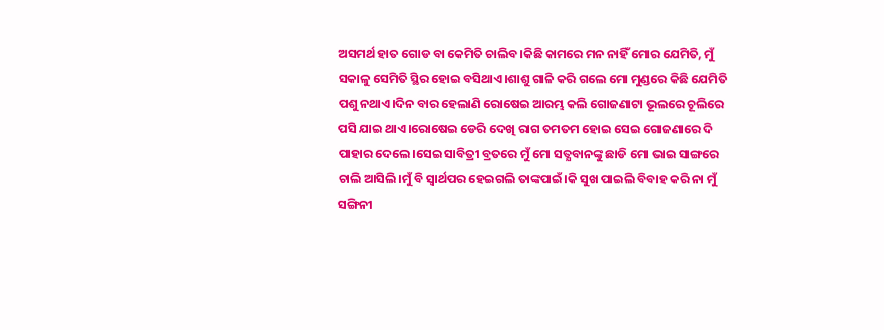ଅସମର୍ଥ ହାତ ଗୋଡ ବା କେମିତି ଚାଲିବ।କିଛି କାମରେ ମନ ନାହିଁ ମୋର ଯେମିତି, ମୁଁ ସକାଳୁ ସେମିତି ସ୍ଥିର ହୋଇ ବସିଥାଏ।ଶାଶୁ ଗାଳି କରି ଗଲେ ମୋ ମୁଣ୍ଡରେ କିଛି ଯେମିତି ପଶୁ ନଥାଏ।ଦିନ ବାର ହେଲାଣି ରୋଷେଇ ଆରମ୍ଭ କଲି ଗୋଜଣାଟା ଭୂଲରେ ଚୂଲିରେ ପସି ଯାଇ ଥାଏ।ରୋଷେଇ ଡେରି ଦେଖି ରାଗ ତମତମ ହୋଇ ସେଇ ଗୋଜଣାରେ ଦି ପାହାର ଦେଲେ।ସେଇ ସାବିତ୍ରୀ ବ୍ରତରେ ମୁଁ ମୋ ସତ୍ଯବାନଙ୍କୁ ଛାଡି ମୋ ଭାଇ ସାଙ୍ଗରେ ଚାଲି ଆସିଲି।ମୁଁ ବି ସ୍ବାର୍ଥପର ହେଇଗଲି ତାଙ୍କପାଇଁ।କି ସୁଖ ପାଇଲି ବିବାହ କରି ନା ମୁଁ ସଙ୍ଗିନୀ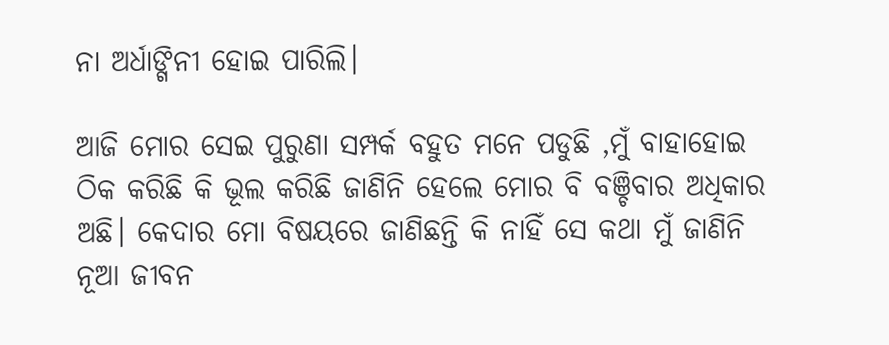ନା ଅର୍ଧାଙ୍ଗିନୀ ହୋଇ ପାରିଲି।

ଆଜି ମୋର ସେଇ ପୁରୁଣା ସମ୍ପର୍କ ବହୁତ ମନେ ପଡୁଛି ,ମୁଁ ବାହାହୋଇ ଠିକ କରିଛି କି ଭୂଲ କରିଛି ଜାଣିନି ହେଲେ ମୋର ବି ବଞ୍ଚିବାର ଅଧିକାର ଅଛି। କେଦାର ମୋ ବିଷୟରେ ଜାଣିଛନ୍ତି କି ନାହିଁ ସେ କଥା ମୁଁ ଜାଣିନି ନୂଆ ଜୀବନ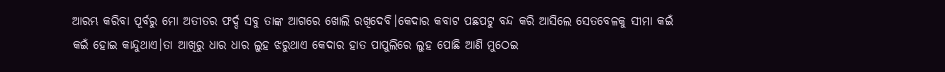ଆରମ୍ଭ କରିବା ପୂର୍ବରୁ ମୋ ଅତୀତର ଫର୍ଦ୍ଦ ସବୁ ତାଙ୍କ ଆଗରେ ଖୋଲି ରଖିଦେବି।କେଦାର କବାଟ ପଛପଟୁ ବନ୍ଦ କରି ଆସିଲେ ସେତବେଳକୁ ସୀମା କଇଁ କଇଁ ହୋଇ କାନ୍ଦୁଥାଏ।ତା ଆଖିରୁ ଧାର ଧାର ଲୁହ ଝରୁଥାଏ କେଦାର ହାତ ପାପୁଲିରେ ଲୁହ ପୋଛି ଆଣି ମୁଠେଇ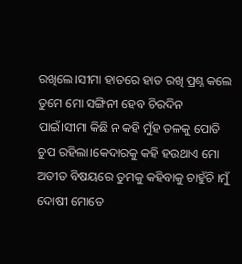ରଖିଲେ।ସୀମା ହାତରେ ହାତ ରଖି ପ୍ରଶ୍ନ କଲେ ତୁମେ ମୋ ସଙ୍ଗିନୀ ହେବ ଚିରଦିନ ପାଇଁ।ସୀମା କିଛି ନ କହି ମୁଁହ ତଳକୁ ପୋତି ଚୁପ ରହିଲା।କେଦାରକୁ କହି ହଉଥାଏ ମୋ ଅତୀତ ବିଷୟରେ ତୁମକୁ କହିବାକୁ ଚାହୁଁଚି ।ମୁଁ ଦୋଷୀ ମୋତେ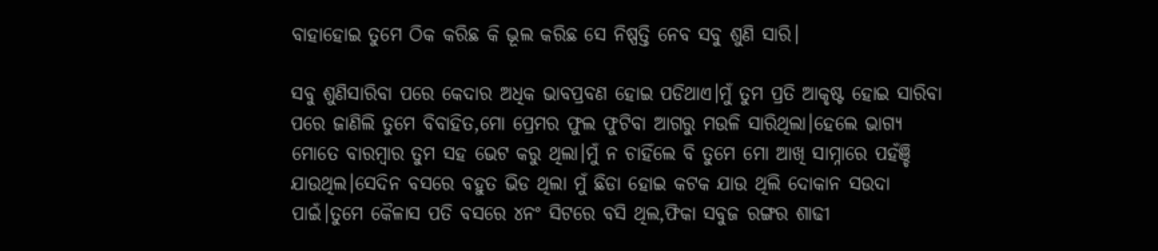ବାହାହୋଇ ତୁମେ ଠିକ କରିଛ କି ଭୂଲ କରିଛ ସେ ନିଷ୍ପତ୍ତି ନେବ ସବୁ ଶୁଣି ସାରି।

ସବୁ ଶୁଣିସାରିବା ପରେ କେଦାର ଅଧିକ ଭାବପ୍ରବଣ ହୋଇ ପଡିଥାଏ।ମୁଁ ତୁମ ପ୍ରତି ଆକୃଷ୍ଟ ହୋଇ ସାରିବା ପରେ ଜାଣିଲି ତୁମେ ବିବାହିତ,ମୋ ପ୍ରେମର ଫୁଲ ଫୁଟିବା ଆଗରୁ ମଉଳି ସାରିଥିଲା।ହେଲେ ଭାଗ୍ଯ ମୋତେ ବାରମ୍ବାର ତୁମ ସହ ଭେଟ କରୁ ଥିଲା।ମୁଁ ନ ଚାହିଁଲେ ବି ତୁମେ ମୋ ଆଖି ସାମ୍ନାରେ ପହଁଞ୍ଚି ଯାଉଥିଲ।ସେଦିନ ବସରେ ବହୁତ ଭିଡ ଥିଲା ମୁଁ ଛିଡା ହୋଇ କଟକ ଯାଉ ଥିଲି ଦୋକାନ ସଉଦା ପାଇଁ।ତୁମେ କୈଳାସ ପତି ବସରେ ୪ନଂ ସିଟରେ ବସି ଥିଲ,ଫିକା ସବୁଜ ରଙ୍ଗର ଶାଢୀ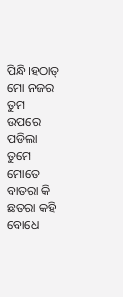ପିନ୍ଧି।ହଠାତ୍ ମୋ ନଜର ତୁମ ଉପରେ ପଡିଲା ତୁମେ ମୋତେ ବାତରା କି ଛତରା କହି ବୋଧେ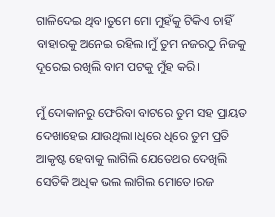ଗାଳିଦେଇ ଥିବ।ତୁମେ ମୋ ମୁହଁକୁ ଟିକିଏ ଚାହିଁ ବାହାରକୁ ଅନେଇ ରହିଲ।ମୁଁ ତୁମ ନଜରଠୁ ନିଜକୁ ଦୂରେଇ ରଖିଲି ବାମ ପଟକୁ ମୁଁହ କରି।

ମୁଁ ଦୋକାନରୁ ଫେରିବା ବାଟରେ ତୁମ ସହ ପ୍ରାୟତ ଦେଖାହେଇ ଯାଉଥିଲା।ଧିରେ ଧିରେ ତୁମ ପ୍ରତି ଆକୃଷ୍ଟ ହେବାକୁ ଲାଗିଲି ଯେତେଥର ଦେଖିଲି ସେତିକି ଅଧିକ ଭଲ ଲାଗିଲ ମୋତେ।ରଜ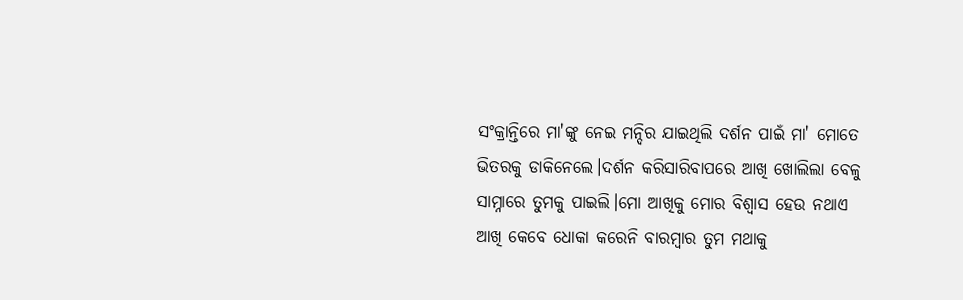ସଂକ୍ରାନ୍ତିରେ ମା'ଙ୍କୁ ନେଇ ମନ୍ଦିର ଯାଇଥିଲି ଦର୍ଶନ ପାଇଁ ମା' ମୋତେ ଭିତରକୁ ଡାକିନେଲେ।ଦର୍ଶନ କରିସାରିବାପରେ ଆଖି ଖୋଲିଲା ବେଳୁ ସାମ୍ନାରେ ତୁମକୁ ପାଇଲି।ମୋ ଆଖିକୁ ମୋର ବିଶ୍ବାସ ହେଉ ନଥାଏ ଆଖି କେବେ ଧୋକା କରେନି ବାରମ୍ବାର ତୁମ ମଥାକୁ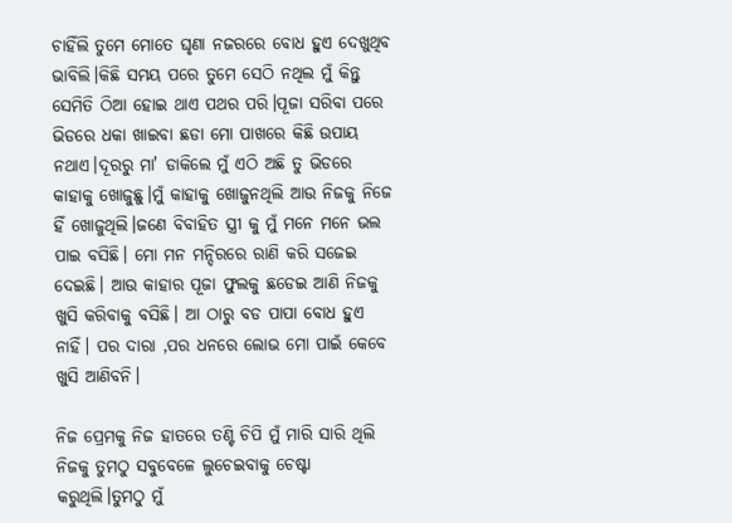ଚାହିଁଲି ତୁମେ ମୋତେ ଘୃଣା ନଜରରେ ବୋଧ ହୁଏ ଦେଖୁଥିବ ଭାବିଲି।କିଛି ସମୟ ପରେ ତୁମେ ସେଠି ନଥିଲ ମୁଁ କିନ୍ତୁ ସେମିତି ଠିଆ ହୋଇ ଥାଏ ପଥର ପରି।ପୂଜା ସରିବା ପରେ ଭିଡରେ ଧକା ଖାଇବା ଛଡା ମୋ ପାଖରେ କିଛି ଉପାୟ ନଥାଏ।ଦୂରରୁ ମା' ଡାକିଲେ ମୁଁ ଏଠି ଅଛି ତୁ ଭିଡରେ କାହାକୁ ଖୋଜୁଛୁ।ମୁଁ କାହାକୁ ଖୋଜୁନଥିଲି ଆଉ ନିଜକୁ ନିଜେ ହିଁ ଖୋଜୁଥିଲି।ଜଣେ ବିବାହିତ ସ୍ତ୍ରୀ କୁ ମୁଁ ମନେ ମନେ ଭଲ ପାଇ ବସିଛି। ମୋ ମନ ମନ୍ଦିରରେ ରାଣି କରି ସଜେଇ ଦେଇଛି। ଆଉ କାହାର ପୂଜା ଫୁଲକୁ ଛଡେଇ ଆଣି ନିଜକୁ ଖୁସି କରିବାକୁ ବସିଛି। ଆ ଠାରୁ ବଡ ପାପା ବୋଧ ହୁଏ ନାହିଁ। ପର ଦାରା ,ପର ଧନରେ ଲୋଭ ମୋ ପାଇଁ କେବେ ଖୁସି ଆଣିବନି।

ନିଜ ପ୍ରେମକୁ ନିଜ ହାତରେ ତଣ୍ଟି ଚିପି ମୁଁ ମାରି ସାରି ଥିଲି ନିଜକୁ ତୁମଠୁ ସବୁବେଳେ ଲୁଚେଇବାକୁ ଚେଷ୍ଟା କରୁଥିଲି।ତୁମଠୁ ମୁଁ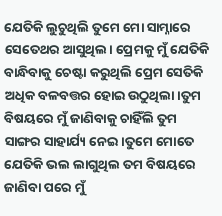ଯେତିକି ଲୁଚୁଥିଲି ତୁମେ ମୋ ସାମ୍ନାରେ ସେତେଥର ଆସୁଥିଲ। ପ୍ରେମକୁ ମୁଁ ଯେତିକି ବାନ୍ଧିବାକୁ ଚେଷ୍ଟା କରୁଥିଲି ପ୍ରେମ ସେତିକି ଅଧିକ ବଳବତ୍ତର ହୋଇ ଉଠୁଥିଲା।ତୁମ ବିଷୟରେ ମୁଁ ଜାଣିବାକୁ ଚାହିଁଲି ତୁମ ସାଙ୍ଗର ସାହାର୍ଯ୍ୟ ନେଇ।ତୁମେ ମୋତେ ଯେତିକି ଭଲ ଲାଗୁଥିଲ ତମ ବିଷୟରେ ଜାଣିବା ପରେ ମୁଁ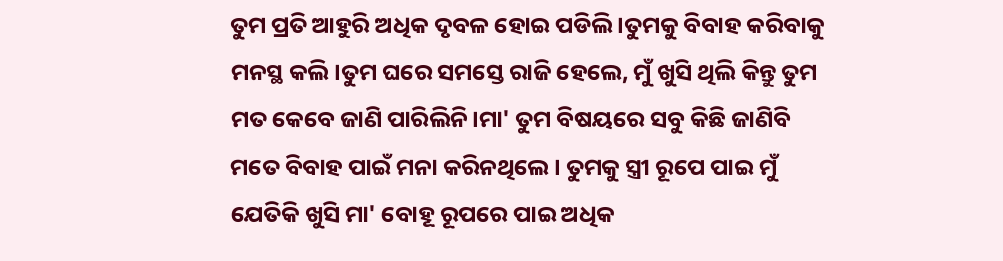ତୁମ ପ୍ରତି ଆହୁରି ଅଧିକ ଦୃବଳ ହୋଇ ପଡିଲି ।ତୁମକୁ ବିବାହ କରିବାକୁ ମନସ୍ଥ କଲି।ତୁମ ଘରେ ସମସ୍ତେ ରାଜି ହେଲେ, ମୁଁ ଖୁସି ଥିଲି କିନ୍ତୁ ତୁମ ମତ କେବେ ଜାଣି ପାରିଲିନି।ମା' ତୁମ ବିଷୟରେ ସବୁ କିଛି ଜାଣିବି ମତେ ବିବାହ ପାଇଁ ମନା କରିନଥିଲେ। ତୁମକୁ ସ୍ତ୍ରୀ ରୂପେ ପାଇ ମୁଁ ଯେତିକି ଖୁସି ମା' ବୋହୂ ରୂପରେ ପାଇ ଅଧିକ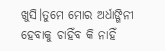ଖୁସି।ତୁମେ ମୋର ଅର୍ଧାଙ୍ଗିନୀ ହେବାକୁ ଚାହିଁବ କି ନାହିଁ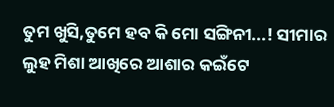ତୁମ ଖୁସି,ତୁମେ ହବ କି ମୋ ସଙ୍ଗିନୀ...! ସୀମାର ଲୁହ ମିଶା ଆଖିରେ ଆଶାର କଇଁଟେ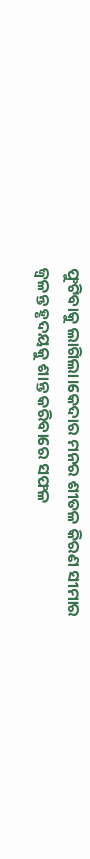ଫୁଟିବାକୁ ଲାଗିଲା।କେଦାର ମନର ଶୀତଳ କିରଣ ସୀମାର ଜ୍ବଳନ୍ତ ହୃଦୟକୁ ଶାନ୍ତ କରିବାରେ ସଫଳ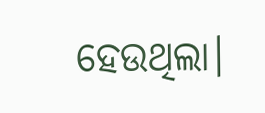ହେଉଥିଲା।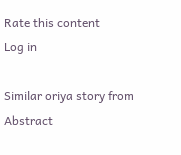Rate this content
Log in

Similar oriya story from Abstract